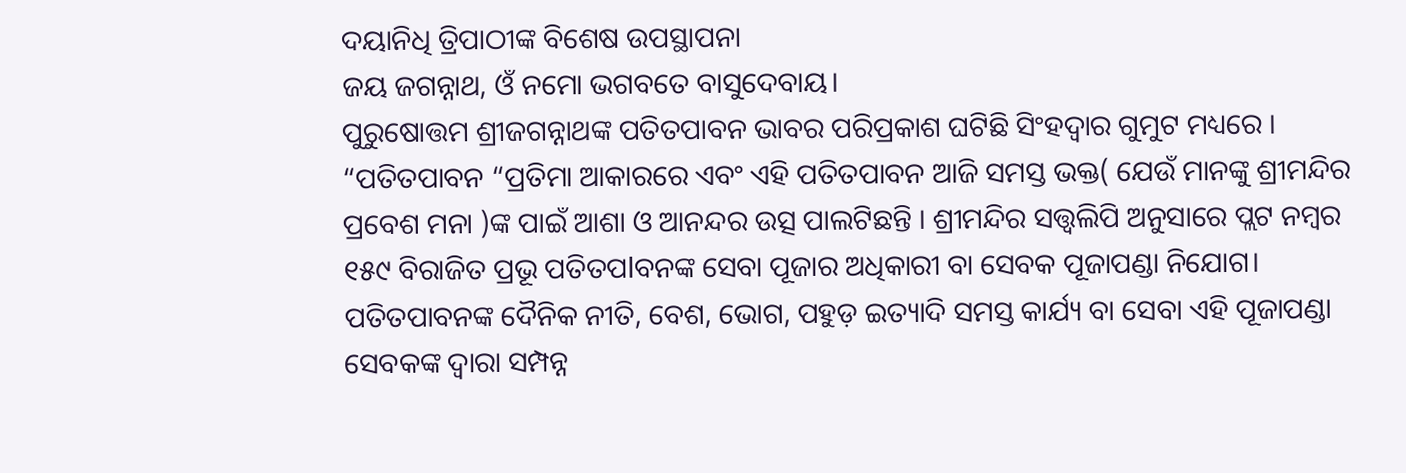ଦୟାନିଧି ତ୍ରିପାଠୀଙ୍କ ବିଶେଷ ଉପସ୍ଥାପନା
ଜୟ ଜଗନ୍ନାଥ, ଓଁ ନମୋ ଭଗବତେ ବାସୁଦେବାୟ।
ପୁରୁଷୋତ୍ତମ ଶ୍ରୀଜଗନ୍ନାଥଙ୍କ ପତିତପାବନ ଭାବର ପରିପ୍ରକାଶ ଘଟିଛି ସିଂହଦ୍ୱାର ଗୁମୁଟ ମଧ୍ୟରେ । “ପତିତପାବନ “ପ୍ରତିମା ଆକାରରେ ଏବଂ ଏହି ପତିତପାବନ ଆଜି ସମସ୍ତ ଭକ୍ତ( ଯେଉଁ ମାନଙ୍କୁ ଶ୍ରୀମନ୍ଦିର ପ୍ରବେଶ ମନା )ଙ୍କ ପାଇଁ ଆଶା ଓ ଆନନ୍ଦର ଉତ୍ସ ପାଲଟିଛନ୍ତି । ଶ୍ରୀମନ୍ଦିର ସତ୍ତ୍ୱଲିପି ଅନୁସାରେ ପ୍ଲଟ ନମ୍ବର ୧୫୯ ବିରାଜିତ ପ୍ରଭୂ ପତିତପlବନଙ୍କ ସେବା ପୂଜାର ଅଧିକାରୀ ବା ସେବକ ପୂଜାପଣ୍ଡା ନିଯୋଗ। ପତିତପାବନଙ୍କ ଦୈନିକ ନୀତି, ବେଶ, ଭୋଗ, ପହୁଡ଼ ଇତ୍ୟାଦି ସମସ୍ତ କାର୍ଯ୍ୟ ବା ସେବା ଏହି ପୂଜାପଣ୍ଡା ସେବକଙ୍କ ଦ୍ୱାରା ସମ୍ପନ୍ନ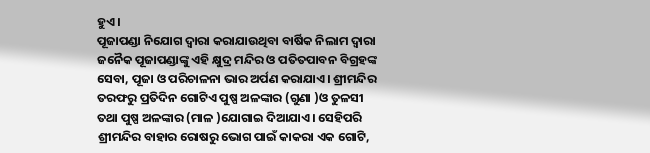ହୁଏ।
ପୂଜାପଣ୍ଡା ନିଯୋଗ ଦ୍ୱାରା କରାଯାଉଥିବା ବାର୍ଷିକ ନିଲାମ ଦ୍ୱାରା ଜନୈକ ପୂଜାପଣ୍ଡାଙ୍କୁ ଏହି କ୍ଷୁଦ୍ର ମନ୍ଦିର ଓ ପତିତପାବନ ବିଗ୍ରହଙ୍କ ସେବା, ପୂଜା ଓ ପରିଚାଳନା ଭାର ଅର୍ପଣ କରାଯାଏ। ଶ୍ରୀମନ୍ଦିର ତରଫରୁ ପ୍ରତିଦିନ ଗୋଟିଏ ପୁଷ୍ପ ଅଳଙ୍କାର (ଗୁଣା )ଓ ତୁଳସୀ ତଥା ପୁଷ୍ପ ଅଳଙ୍କାର (ମାଳ )ଯୋଗାଇ ଦିଆଯାଏ। ସେହିପରି ଶ୍ରୀମନ୍ଦିର ବାହାର ରୋଷରୁ ଭୋଗ ପାଇଁ କାକରା ଏକ ଗୋଟି,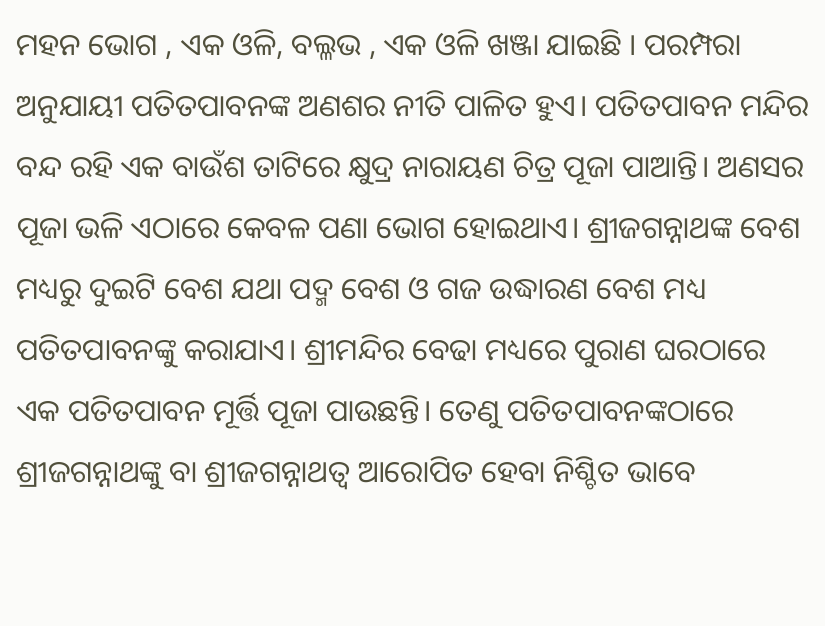ମହନ ଭୋଗ , ଏକ ଓଳି, ବଲ୍ଳଭ , ଏକ ଓଳି ଖଞ୍ଜା ଯାଇଛି । ପରମ୍ପରା ଅନୁଯାୟୀ ପତିତପାବନଙ୍କ ଅଣଶର ନୀତି ପାଳିତ ହୁଏ। ପତିତପାବନ ମନ୍ଦିର ବନ୍ଦ ରହି ଏକ ବାଉଁଶ ତାଟିରେ କ୍ଷୁଦ୍ର ନାରାୟଣ ଚିତ୍ର ପୂଜା ପାଆନ୍ତି। ଅଣସର ପୂଜା ଭଳି ଏଠାରେ କେବଳ ପଣା ଭୋଗ ହୋଇଥାଏ। ଶ୍ରୀଜଗନ୍ନାଥଙ୍କ ବେଶ ମଧ୍ୟରୁ ଦୁଇଟି ବେଶ ଯଥା ପଦ୍ମ ବେଶ ଓ ଗଜ ଉଦ୍ଧାରଣ ବେଶ ମଧ୍ୟ ପତିତପାବନଙ୍କୁ କରାଯାଏ। ଶ୍ରୀମନ୍ଦିର ବେଢା ମଧ୍ୟରେ ପୁରାଣ ଘରଠାରେ ଏକ ପତିତପାବନ ମୂର୍ତ୍ତି ପୂଜା ପାଉଛନ୍ତି। ତେଣୁ ପତିତପାବନଙ୍କଠାରେ ଶ୍ରୀଜଗନ୍ନାଥଙ୍କୁ ବା ଶ୍ରୀଜଗନ୍ନାଥତ୍ବ ଆରୋପିତ ହେବା ନିଶ୍ଚିତ ଭାବେ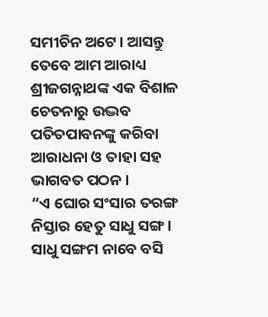ସମୀଚିନ ଅଟେ। ଆସନ୍ତୁ ତେବେ ଆମ ଆରାଧ୍ୟ ଶ୍ରୀଜଗନ୍ନାଥଙ୍କ ଏକ ବିଶାଳ ଚେତନାରୁ ଉଦ୍ଭବ ପତିତପାବନଙ୍କୁ କରିବା ଆରାଧନା ଓ ତାହା ସହ ଭାଗବତ ପଠନ ।
“ଏ ଘୋର ସଂସାର ତରଙ୍ଗ
ନିସ୍ତାର ହେତୁ ସାଧୁ ସଙ୍ଗ।
ସାଧୁ ସଙ୍ଗମ ନାବେ ବସି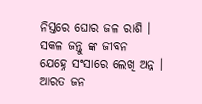ନିସ୍ତରେ ଘୋର ଜଳ ରାଶି ।
ସକଳ ଜନ୍ତୁ ଙ୍କ ଜୀବନ
ଯେହ୍ନେ ସଂସାରେ ଲେଖି ଅନ୍ନ ।
ଆରତ ଜନ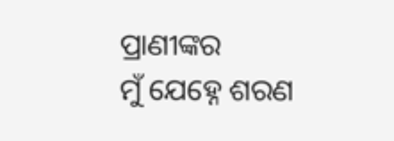ପ୍ରାଣୀଙ୍କର
ମୁଁ ଯେହ୍ନେ ଶରଣ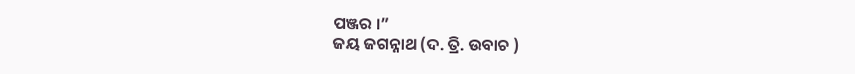ପଞ୍ଜର ।”
ଜୟ ଜଗନ୍ନାଥ (ଦ. ତ୍ରି. ଉବାଚ )